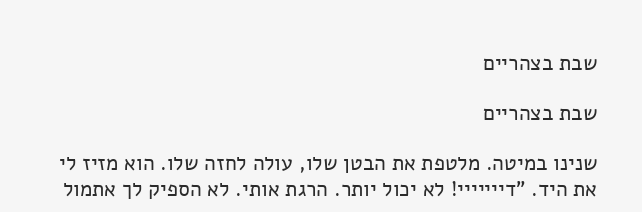שבת בצהריים

שבת בצהריים

שנינו במיטה. מלטפת את הבטן שלו, עולה לחזה שלו. הוא מזיז לי את היד. "דייייייי! לא יכול יותר. הרגת אותי. לא הספיק לך אתמול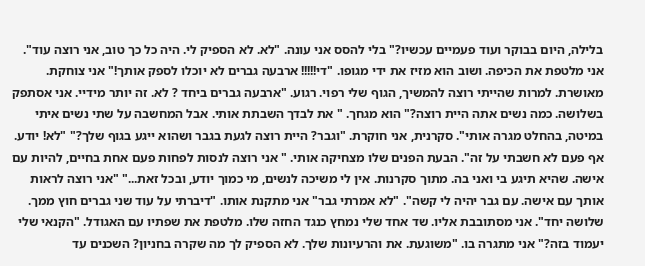בלילה, היום בבוקר ועוד פעמיים עכשיו?" בלי להסס אני עונה. "לא. לא הספיק לי. היה כל כך טוב, אני רוצה עוד". אני מלטפת את הכיפה. ושוב הוא מזיז את ידי מגופו. "די!!!!! ארבעה גברים לא יוכלו לספק אותך!" אני צוחקת. מאושרת. למרות שהייתי רוצה להמשיך, הגוף שלי רפוי. רגוע. "ארבעה גברים ביחד ? לא. זה יותר מידיי. אני אסתפק בשלושה. כמה נשים אתה היית רוצה?" הוא מגחך. " את לבדך השבתת אותי. אבל המחשבה על שתי נשים איתי במיטה, בהחלט מגרה אותי". סקרנית, אני חוקרת. "וגבר? היית רוצה לגעת בגבר ושהוא ייגע בגוף שלך?" "לא! יודע. אף פעם לא חשבתי על זה". הבעת הפנים שלו מצחיקה אותי. " אני רוצה לנסות לפחות פעם אחת בחיים, להיות עם אישה. שהיא תיגע בי ואני בה. מתוך סקרנות. אין לי משיכה לנשים, מי כמוך יודע, ובכל זאת..." "אני רוצה לראות אותך עם אישה. עם גבר יהיה לי קשה". "לא אמרתי גבר" אני מתקנת אותו. "דיברתי על עוד שני גברים חוץ ממך. שלושה יחד". אני מסתובבת אליו. שד אחד שלי נמחץ כנגד החזה שלו. מלטפת את שפתיו עם האגודל. "הקנאי שלי יעמוד בזה?" אני מתגרה בו. "משוגעת. את והרעיונות שלך. לא הספיק לך מה שקרה בחניון? השכנים עד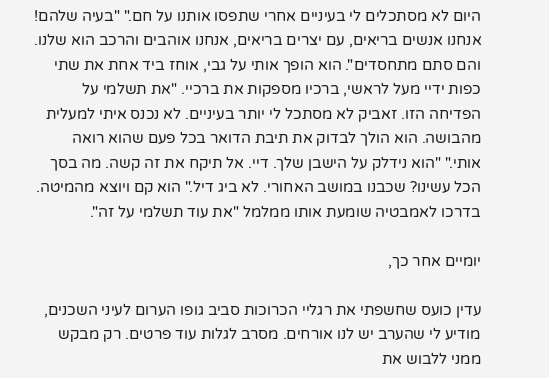היום לא מסתכלים לי בעיניים אחרי שתפסו אותנו על חם." "בעיה שלהם! אנחנו אנשים בריאים, עם יצרים בריאים, אנחנו אוהבים והרכב הוא שלנו. והם סתם מתחסדים". הוא הופך אותי על גבי, אוחז ביד אחת את שתי כפות ידיי מעל לראשי, ברכיו מספקות את ברכיי. "את תשלמי על הפדיחה הזו. זאביק לא מסתכל לי יותר בעיניים. לא נכנס איתי למעלית מהבושה. הוא הולך לבדוק את תיבת הדואר בכל פעם שהוא רואה אותי." "הוא נידלק על הישבן שלך. דיי. אל תיקח את זה קשה. מה בסך הכל עשינו? שכבנו במושב האחורי. לא ביג דיל." הוא קם ויוצא מהמיטה. בדרכו לאמבטיה שומעת אותו ממלמל "את עוד תשלמי על זה".

יומיים אחר כך,

עדין כועס שחשפתי את רגליי הכרוכות סביב גופו הערום לעיני השכנים, מודיע לי שהערב יש לנו אורחים. מסרב לגלות עוד פרטים. רק מבקש ממני ללבוש את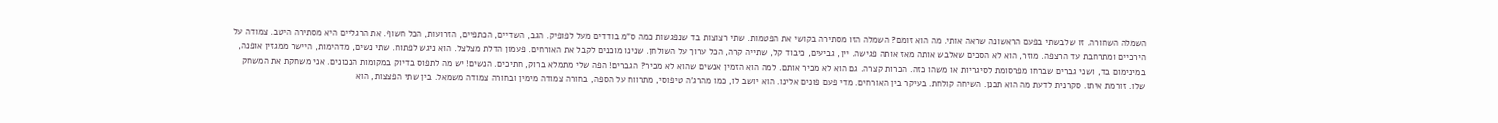השמלה השחורה. זו שלבשתי בפעם הראשונה שראה אותי. מה הוא זומם? השמלה הזו מסתירה בקושי את הפטמות. שתי רצוצות בד שנפגשות כמה ס"מ בודדים מעל לפופיק. הגב, השדיים, הכתפיים, הזרועות, הכל חשוף. את הרגליים היא מסתירה היטב. צמודה על הירכיים ומתרחבת עד הרצפה. מוזר, הוא לא הסכים שאלבש אותה מאז אותה פגישה. יין, גביעים, כיבוד קל, שתייה קרה, הכל ערוך על השולחן. שנינו מוכנים לקבל את האורחים. פעמון הדלת מצלצל. הוא ניגש לפתוח. שתי נשים, מדהימות, היישר ממגזין אופנה, במינימום בד, ושני גברים שברחו מפרסומת לסיגריות או משהו כזה. הכרות קצרה. גם הוא לא מכיר אותם. למה הוא הזמין אנשים שהוא לא מכיר? הגברים! הפה שלי מתמלא ברוק, חתיכים. הנשים! יש מה לתפוס בדיוק במקומות הנכונים. אני משחקת את המשחק שלו. זורמת איתו. סקרנית לדעת מה הוא תכנן. השיחה קולחת. בעיקר בין האורחים. מדי פעם פונים אלינו. הוא יושב לו, כמו מהרג'ה טיפוסי, מתרווח על הספה, בחורה צמודה מימין ובחורה צמודה משמאל. בין שתי הפצצות, הוא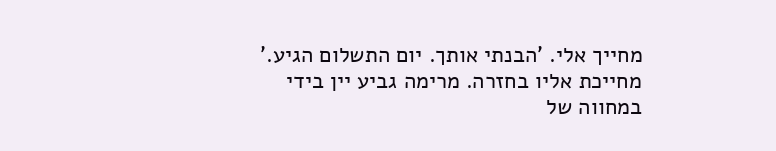מחייך אלי. 'הבנתי אותך. יום התשלום הגיע.' מחייכת אליו בחזרה. מרימה גביע יין בידי במחווה של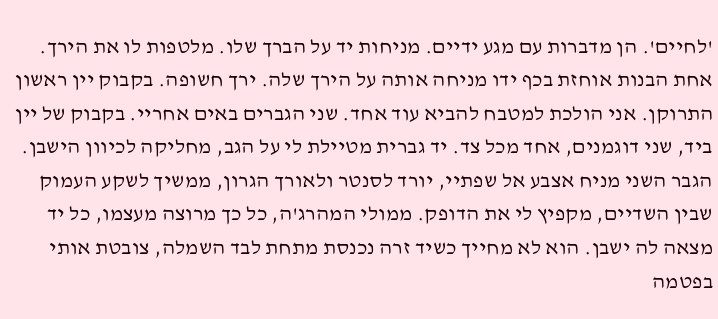'לחיים'. הן מדברות עם מגע ידיים. מניחות יד על הברך שלו. מלטפות לו את הירך. אחת הבנות אוחזת בכף ידו מניחה אותה על הירך שלה. ירך חשופה. בקבוק יין ראשון התרוקן. אני הולכת למטבח להביא עוד אחד. שני הגברים באים אחריי. בקבוק של יין ביד, שני דוגמנים, אחד מכל צד. יד גברית מטיילת לי על הגב, מחליקה לכיוון הישבן. הגבר השני מניח אצבע אל שפתיי, יורד לסנטר ולאורך הגרון, ממשיך לשקע העמוק שבין השדיים, מקפיץ לי את הדופק. ממולי המהרג'ה, כל כך מרוצה מעצמו, כל יד מצאה לה ישבן. הוא לא מחייך כשיד זרה נכנסת מתחת לבד השמלה, צובטת אותי בפטמה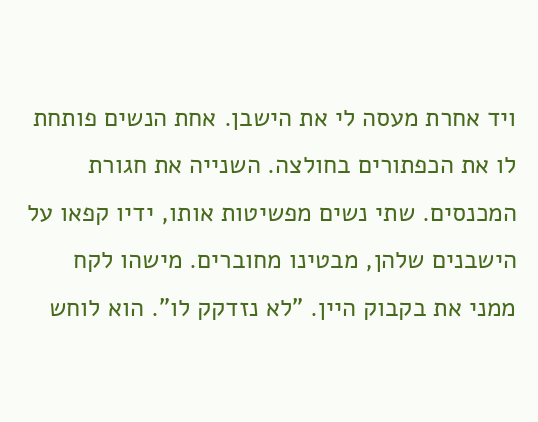ויד אחרת מעסה לי את הישבן. אחת הנשים פותחת לו את הכפתורים בחולצה. השנייה את חגורת המכנסים. שתי נשים מפשיטות אותו, ידיו קפאו על הישבנים שלהן, מבטינו מחוברים. מישהו לקח ממני את בקבוק היין. "לא נזדקק לו". הוא לוחש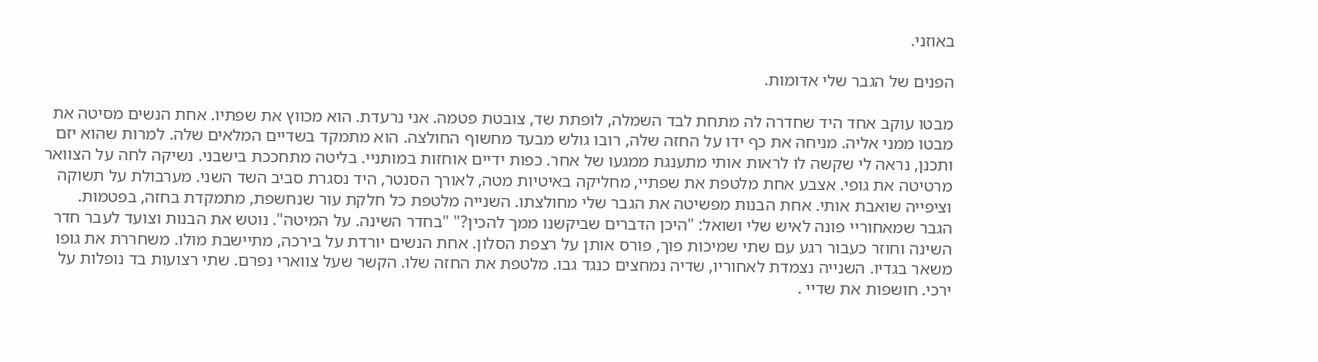באוזני.

הפנים של הגבר שלי אדומות.

מבטו עוקב אחד היד שחדרה לה מתחת לבד השמלה, לופתת שד, צובטת פטמה. אני נרעדת. הוא מכווץ את שפתיו. אחת הנשים מסיטה את מבטו ממני אליה. מניחה את כף ידו על החזה שלה, רובו גולש מבעד מחשוף החולצה. הוא מתמקד בשדיים המלאים שלה. למרות שהוא יזם ותכנן, נראה לי שקשה לו לראות אותי מתענגת ממגעו של אחר. כפות ידיים אוחזות במותניי. בליטה מתחככת בישבני. נשיקה לחה על הצוואר מרטיטה את גופי. אצבע אחת מלטפת את שפתיי, מחליקה באיטיות מטה, לאורך הסנטר, היד נסגרת סביב השד השני. מערבולת על תשוקה וציפייה שואבת אותי. אחת הבנות מפשיטה את הגבר שלי מחולצתו. השנייה מלטפת כל חלקת עור שנחשפת, מתמקדת בחזה, בפטמות. הגבר שמאחוריי פונה לאיש שלי ושואל: "היכן הדברים שביקשנו ממך להכין?" "בחדר השינה. על המיטה". נוטש את הבנות וצועד לעבר חדר השינה וחוזר כעבור רגע עם שתי שמיכות פוך, פורס אותן על רצפת הסלון. אחת הנשים יורדת על בירכה, מתיישבת מולו. משחררת את גופו משאר בגדיו. השנייה נצמדת לאחוריו, שדיה נמחצים כנגד גבו. מלטפת את החזה שלו. הקשר שעל צווארי נפרם. שתי רצועות בד נופלות על ירכי. חושפות את שדיי .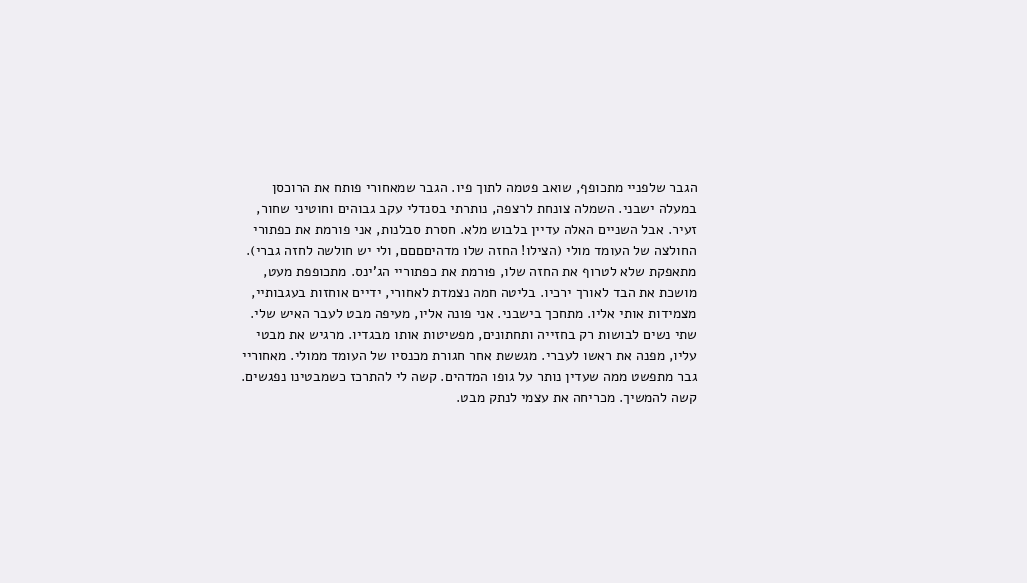הגבר שלפניי מתכופף, שואב פטמה לתוך פיו. הגבר שמאחורי פותח את הרוכסן במעלה ישבני. השמלה צונחת לרצפה, נותרתי בסנדלי עקב גבוהים וחוטיני שחור, זעיר. אבל השניים האלה עדיין בלבוש מלא. חסרת סבלנות, אני פורמת את כפתורי החולצה של העומד מולי (הצילו! החזה שלו מדהיםםםם, ולי יש חולשה לחזה גברי). מתאפקת שלא לטרוף את החזה שלו, פורמת את כפתוריי הג'ינס. מתכופפת מעט, מושכת את הבד לאורך ירכיו. בליטה חמה נצמדת לאחורי, ידיים אוחזות בעגבותיי, מצמידות אותי אליו. מתחכך בישבני. אני פונה אליו, מעיפה מבט לעבר האיש שלי. שתי נשים לבושות רק בחזייה ותחתונים, מפשיטות אותו מבגדיו. מרגיש את מבטי עליו, מפנה את ראשו לעברי. מגששת אחר חגורת מכנסיו של העומד ממולי. מאחוריי גבר מתפשט ממה שעדין נותר על גופו המדהים. קשה לי להתרכז כשמבטינו נפגשים. קשה להמשיך. מכריחה את עצמי לנתק מבט.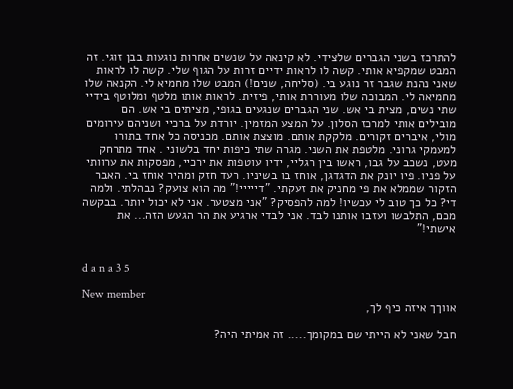להתרכז בשני הגברים שלצידי. לא קינאה על שנשים אחרות נוגעות בבן זוגי. זה המבט שמקפיא אותי. קשה לו לראות ידיים זרות על הגוף שלי. קשה לו לראות שאני נהנת שגבר זר נוגע בי. (סליחה, שנים!) המבט שלו מחמיא לי. הקנאה שלו מחמיאה לי. המבוכה שלו מעוררת אותי, פיזית. לראות אותו מלטף ומלוטף בידיי שתי נשים, מצית בי אש. שני הגברים שנגעים בגופי, מציתים בי אש. הם מובילים אותי למרכז הסלון. על המצע המזמין. יורדת על ברכיי ושניהם עירומים מולי, איברים זקורים. מלקקת אותם. מוצצת אותם. מכניסה כל אחד בתורו למעמקי גרוני. מלטפת את השני. מגרה שתי כיפות יחד בלשוני . אחד מתרחק מעט, נשכב על גבו, ראשו בין רגליי, ידיו עוטפות את ירכיי, מפסקות את ערוותי על פניו. פיו יונק את הדגדגן, אוחז בו בשיניו. רעד חזק ומהיר אוחז בי. האבר הזקור שממלא את פי מחניק את זעקתי. "דייייי!" מה הוא צועק? נבהלתי. ולמה די? כל כך טוב לי עכשיו! למה להפסיק? "אני מצטער. אני לא יכול יותר. בבקשה מכם, התלבשו ועזבו אותנו לבד. אני לבדי ארגיע את הר הגעש הזה... את אישתי!"


d a n a 3 5

New member
אווךך איזה כיף לך,

חבל שאני לא הייתי שם במקומך..... זה אמיתי היה?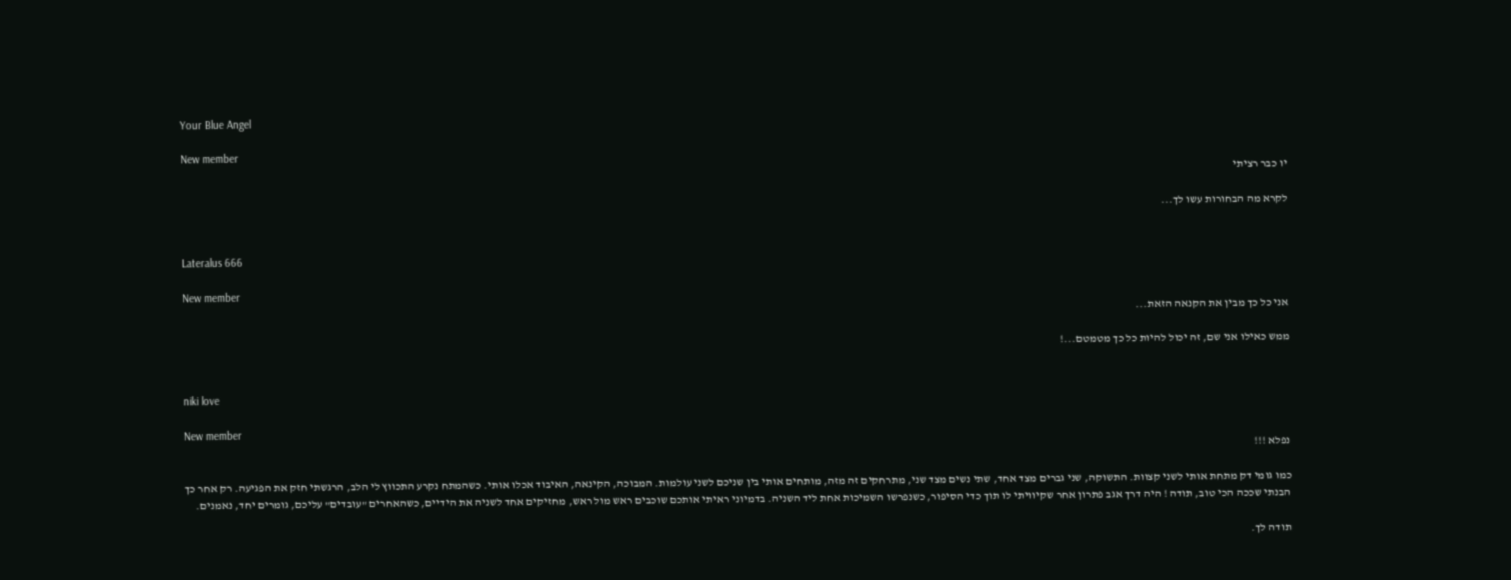Your Blue Angel

New member
יו כבר רציתי

לקרא מה הבחורות עשו לך...


Lateralus 666

New member
אני כל כך מבין את הקנאה הזאת...

ממש כאילו אני שם, זה יכול להיות כל כך מטמטם...!


niki love

New member
נפלא !!!

כמו גומי דק מתחת אותי לשני קצוות. התשוקה, שני גברים מצד אחד, שתי נשים מצד שני, מתרחקים זה מזה, מותחים אותי בין שניכם לשני עולמות. המבוכה, הקינאה, האיבוד אכלו אותי. כשהמתח נקרע התכווץ לי הלב, הרגשתי חזק את הפגיעה. רק אחר כך הבנתי שככה הכי טוב, תודה ! היה דרך אגב פתרון אחר שקיוויתי לו תוך כדי הסיפור, כשנפרשו השמיכות אחת ליד השניה. בדמיוני ראיתי אותכם שוכבים ראש מול ראש, מחזיקים אחד לשניה את הידיים, כשהאחרים "עובדים" עליכם, גומרים יחד, נאמנים.

תודה לך.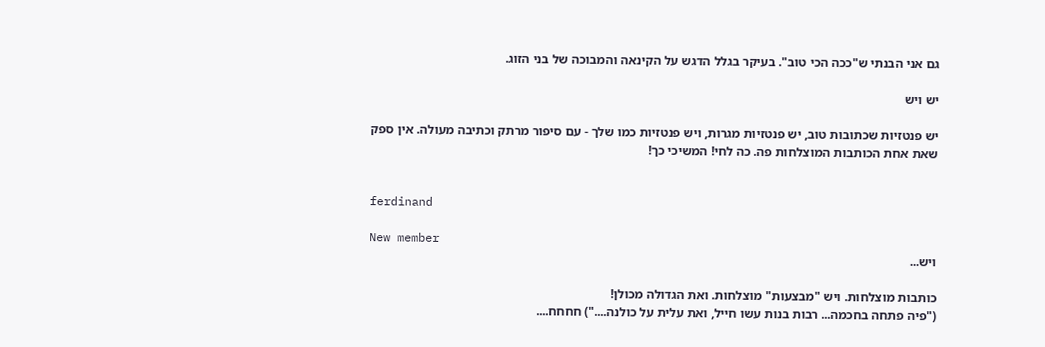גם אני הבנתי ש"ככה הכי טוב". בעיקר בגלל הדגש על הקינאה והמבוכה של בני הזוג.

יש ויש

יש פנטזיות שכתובות טוב, יש פנטזיות מגרות, ויש פנטזיות כמו שלך - עם סיפור מרתק וכתיבה מעולה. אין ספק שאת אחת הכותבות המוצלחות פה. כה לחי! המשיכי כך!


ferdinand

New member
ויש...

כותבות מוצלחות. ויש "מבצעות" מוצלחות. ואת הגדולה מכולן!
("פיה פתחה בחכמה... רבות בנות עשו חייל, ואת עלית על כולנה....") חחחח....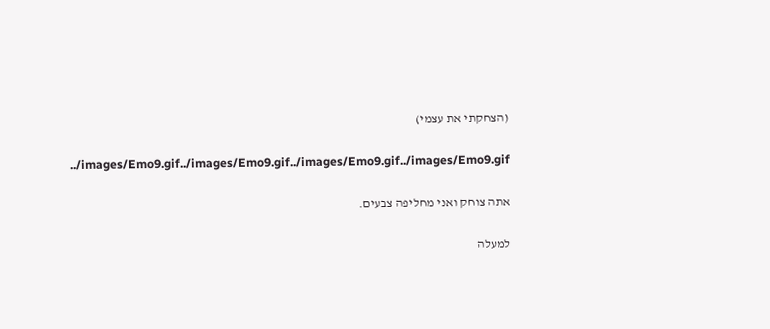(הצחקתי את עצמי)

../images/Emo9.gif../images/Emo9.gif../images/Emo9.gif../images/Emo9.gif

אתה צוחק ואני מחליפה צבעים.

למעלה